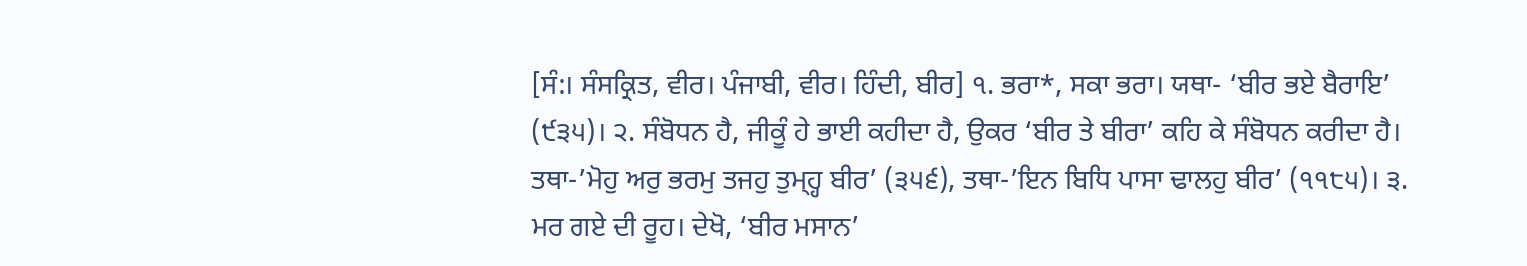[ਸੰ:। ਸੰਸਕ੍ਰਿਤ, ਵੀਰ। ਪੰਜਾਬੀ, ਵੀਰ। ਹਿੰਦੀ, ਬੀਰ] ੧. ਭਰਾ*, ਸਕਾ ਭਰਾ। ਯਥਾ- ‘ਬੀਰ ਭਏ ਬੈਰਾਇ’ (੯੩੫)। ੨. ਸੰਬੋਧਨ ਹੈ, ਜੀਕੂੰ ਹੇ ਭਾਈ ਕਹੀਦਾ ਹੈ, ਉਕਰ ‘ਬੀਰ ਤੇ ਬੀਰਾ’ ਕਹਿ ਕੇ ਸੰਬੋਧਨ ਕਰੀਦਾ ਹੈ। ਤਥਾ-’ਮੋਹੁ ਅਰੁ ਭਰਮੁ ਤਜਹੁ ਤੁਮ੍ਹ੍ਹ ਬੀਰ’ (੩੫੬), ਤਥਾ-’ਇਨ ਬਿਧਿ ਪਾਸਾ ਢਾਲਹੁ ਬੀਰ’ (੧੧੮੫)। ੩. ਮਰ ਗਏ ਦੀ ਰੂਹ। ਦੇਖੋ, ‘ਬੀਰ ਮਸਾਨ’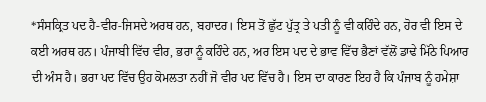*ਸੰਸਕ੍ਰਿਤ ਪਦ ਹੈ-ਵੀਰ-ਜਿਸਦੇ ਅਰਥ ਹਨ, ਬਹਾਦਰ। ਇਸ ਤੋਂ ਛੁੱਟ ਪੁੱਤ੍ਰ ਤੇ ਪਤੀ ਨੂੰ ਵੀ ਕਹਿੰਦੇ ਹਨ, ਹੋਰ ਵੀ ਇਸ ਦੇ ਕਈ ਅਰਥ ਹਨ। ਪੰਜਾਬੀ ਵਿੱਚ ਵੀਰ, ਭਰਾ ਨੂੰ ਕਹਿੰਦੇ ਹਨ, ਅਰ ਇਸ ਪਦ ਦੇ ਭਾਵ ਵਿੱਚ ਭੈਣਾਂ ਵੱਲੋਂ ਡਾਢੇ ਮਿੱਠੇ ਪਿਆਰ ਦੀ ਅੰਸ ਹੈ। ਭਰਾ ਪਦ ਵਿੱਚ ਉਹ ਕੋਮਲਤਾ ਨਹੀਂ ਜੋ ਵੀਰ ਪਦ ਵਿੱਚ ਹੈ। ਇਸ ਦਾ ਕਾਰਣ ਇਹ ਹੈ ਕਿ ਪੰਜਾਬ ਨੂੰ ਹਮੇਸ਼ਾ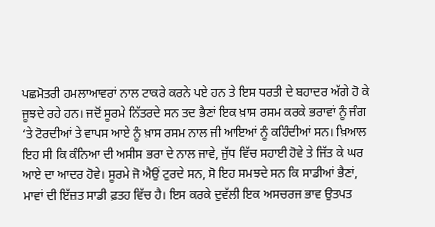ਪਛਮੋਤਰੀ ਹਮਲਾਆਵਰਾਂ ਨਾਲ ਟਾਕਰੇ ਕਰਨੇ ਪਏ ਹਨ ਤੇ ਇਸ ਧਰਤੀ ਦੇ ਬਹਾਦਰ ਅੱਗੇ ਹੋ ਕੇ ਜੂਝਦੇ ਰਹੇ ਹਨ। ਜਦੋਂ ਸੂਰਮੇ ਨਿੱਤਰਦੇ ਸਨ ਤਦ ਭੈਣਾਂ ਇਕ ਖ਼ਾਸ ਰਸਮ ਕਰਕੇ ਭਰਾਵਾਂ ਨੂੰ ਜੰਗ ‘ਤੇ ਟੋਰਦੀਆਂ ਤੇ ਵਾਪਸ ਆਏ ਨੂੰ ਖ਼ਾਸ ਰਸਮ ਨਾਲ ਜੀ ਆਇਆਂ ਨੂੰ ਕਹਿੰਦੀਆਂ ਸਨ। ਖ਼ਿਆਲ ਇਹ ਸੀ ਕਿ ਕੰਨਿਆ ਦੀ ਅਸੀਸ ਭਰਾ ਦੇ ਨਾਲ ਜਾਵੇ, ਜੁੱਧ ਵਿੱਚ ਸਹਾਈ ਹੋਵੇ ਤੇ ਜਿੱਤ ਕੇ ਘਰ ਆਏ ਦਾ ਆਦਰ ਹੋਵੇ। ਸੂਰਮੇ ਜੋ ਐਉਂ ਟੁਰਦੇ ਸਨ, ਸੋ ਇਹ ਸਮਝਦੇ ਸਨ ਕਿ ਸਾਡੀਆਂ ਭੈਣਾਂ, ਮਾਵਾਂ ਦੀ ਇੱਜ਼ਤ ਸਾਡੀ ਫ਼ਤਹ ਵਿੱਚ ਹੈ। ਇਸ ਕਰਕੇ ਦੁਵੱਲੀ ਇਕ ਅਸਚਰਜ ਭਾਵ ਉਤਪਤ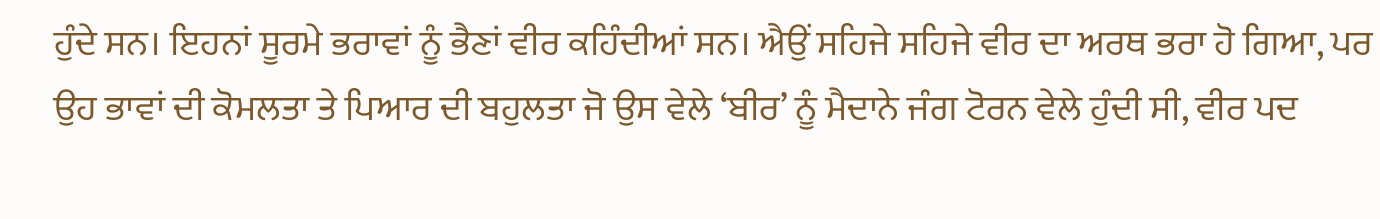ਹੁੰਦੇ ਸਨ। ਇਹਨਾਂ ਸੂਰਮੇ ਭਰਾਵਾਂ ਨੂੰ ਭੈਣਾਂ ਵੀਰ ਕਹਿੰਦੀਆਂ ਸਨ। ਐਉਂ ਸਹਿਜੇ ਸਹਿਜੇ ਵੀਰ ਦਾ ਅਰਥ ਭਰਾ ਹੋ ਗਿਆ, ਪਰ ਉਹ ਭਾਵਾਂ ਦੀ ਕੋਮਲਤਾ ਤੇ ਪਿਆਰ ਦੀ ਬਹੁਲਤਾ ਜੋ ਉਸ ਵੇਲੇ ‘ਬੀਰ’ ਨੂੰ ਮੈਦਾਨੇ ਜੰਗ ਟੋਰਨ ਵੇਲੇ ਹੁੰਦੀ ਸੀ, ਵੀਰ ਪਦ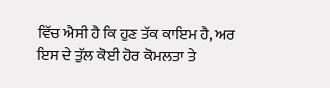ਵਿੱਚ ਐਸੀ ਹੈ ਕਿ ਹੁਣ ਤੱਕ ਕਾਇਮ ਹੈ, ਅਰ ਇਸ ਦੇ ਤੁੱਲ ਕੋਈ ਹੋਰ ਕੋਮਲਤਾ ਤੇ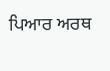ਪਿਆਰ ਅਰਥ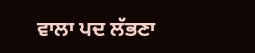ਵਾਲਾ ਪਦ ਲੱਭਣਾ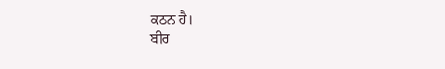ਕਠਨ ਹੈ।
ਬੀਰ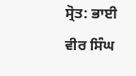ਸ੍ਰੋਤ: ਭਾਈ ਵੀਰ ਸਿੰਘ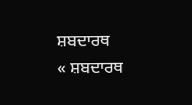ਸ਼ਬਦਾਰਥ
« ਸ਼ਬਦਾਰਥ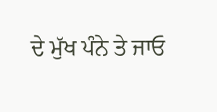ਦੇ ਮੁੱਖ ਪੰਨੇ ਤੇ ਜਾਓ